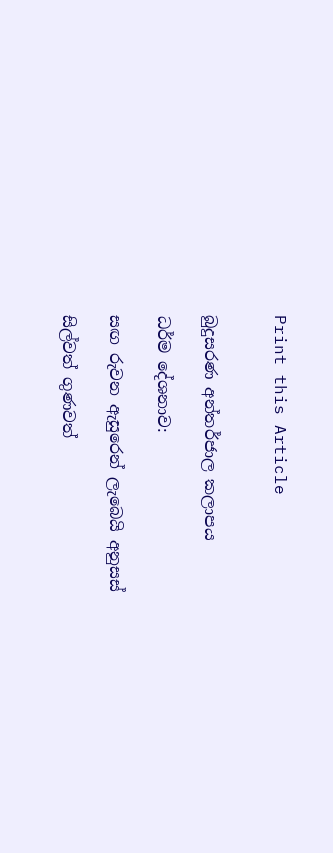Print this Article


බුදුසරණ අන්තර්ජාල කලාපය

ධර්ම දේශනාව:

සඟ රුවන ඇසුරෙන් ලැබෙයි අනුසස්

සිල්වත් ගුණවත්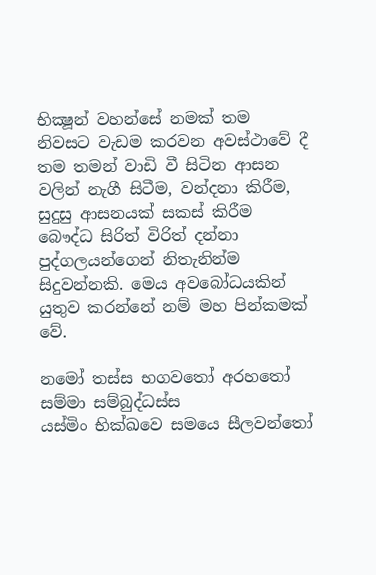භික්‍ෂූන් වහන්සේ නමක් තම නිවසට වැඩම කරවන අවස්ථාවේ දී තම තමන් වාඩි වී සිටින ආසන වලින් නැගී සිටීම, වන්දනා කිරීම, සුදුසු ආසනයක් සකස් කිරීම බෞද්ධ සිරිත් විරිත් දන්නා පුද්ගලයන්ගෙන් නිතැනින්ම සිදුවන්නකි. මෙය අවබෝධයකින් යුතුව කරන්නේ නම් මහ පින්කමක් වේ.

නමෝ තස්ස භගවතෝ අරහතෝ
සම්මා සම්බුද්ධස්ස
යස්මිං භික්ඛවෙ සමයෙ සීලවන්තෝ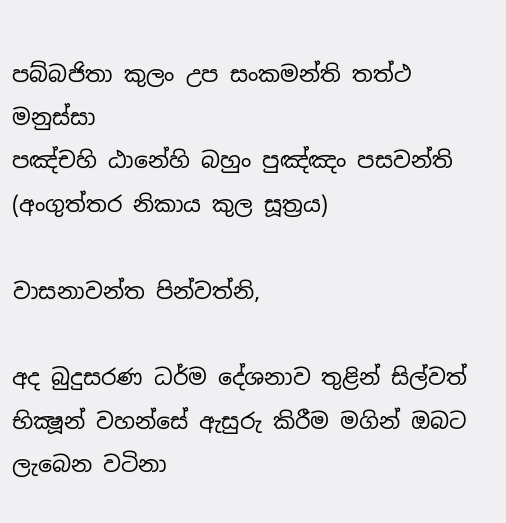පබ්බජිතා කුලං උප සංකමන්ති තත්ථ මනුස්සා
පඤ්චහි ඨානේහි බහුං පුඤ්ඤං පසවන්ති
(අංගුත්තර නිකාය කුල සූත්‍රය)

වාසනාවන්ත පින්වත්නි,

අද බුදුසරණ ධර්ම දේශනාව තුළින් සිල්වත් භික්‍ෂූන් වහන්සේ ඇසුරු කිරීම මගින් ඔබට ලැබෙන වටිනා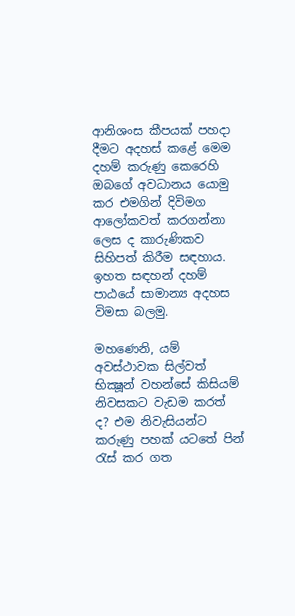ආනිශංස කීපයක් පහදා දීමට අදහස් කළේ මෙම දහම් කරුණු කෙරෙහි ඔබගේ අවධානය යොමු කර එමගින් දිවිමග ආලෝකවත් කරගන්නා ලෙස ද කාරුණිකව සිහිපත් කිරීම සඳහාය. ඉහත සඳහන් දහම් පාඨයේ සාමාන්‍ය අදහස විමසා බලමු.

මහණෙනි, යම් අවස්ථාවක සිල්වත් භික්‍ෂූන් වහන්සේ කිසියම් නිවසකට වැඩම කරත් ද? එම නිවැසියන්ට කරුණු පහක් යටතේ පින් රැස් කර ගත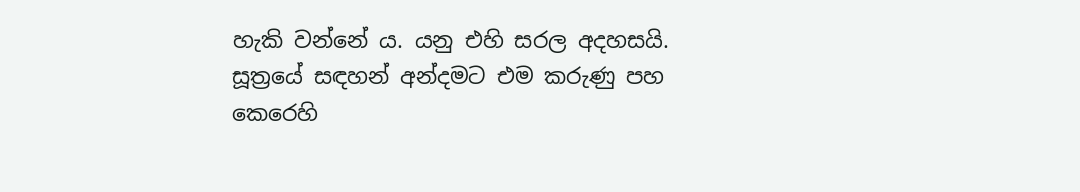හැකි වන්නේ ය. යනු එහි සරල අදහසයි. සූත්‍රයේ සඳහන් අන්දමට එම කරුණු පහ කෙරෙහි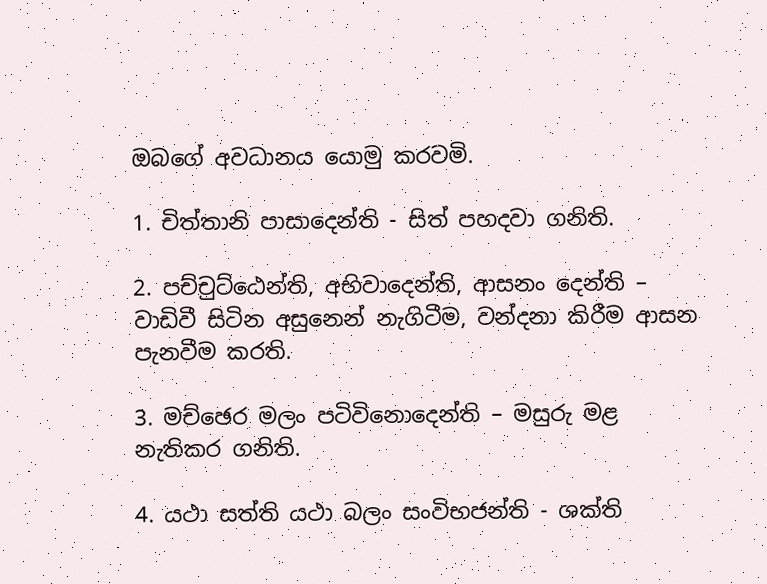ඔබගේ අවධානය යොමු කරවමි.

1. චිත්තානි පාසාදෙන්ති - සිත් පහදවා ගනිති.

2. පච්චුට්ඨෙන්ති, අභිවාදෙන්ති, ආසනං දෙන්ති – වාඩිවී සිටින අසුනෙන් නැගිටීම, වන්දනා කිරීම ආසන පැනවීම කරති.

3. මච්ඡෙර මලං පටිවිනොදෙන්ති – මසුරු මළ නැතිකර ගනිති.

4. යථා සත්ති යථා බලං සංවිභජන්ති - ශක්ති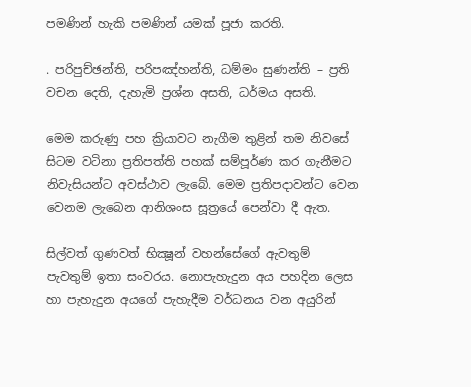පමණින් හැකි පමණින් යමක් පූජා කරති.

. පරිපුච්ඡන්ති, පරිපඤ්හන්ති, ධම්මං සුණන්ති – ප්‍රති වචන දෙති, දැහැමි ප්‍රශ්න අසති, ධර්මය අසති.

මෙම කරුණු පහ ක්‍රියාවට නැගීම තුළින් තම නිවසේ සිටම වටිනා ප්‍රතිපත්ති පහක් සම්පූර්ණ කර ගැනීමට නිවැසියන්ට අවස්ථාව ලැබේ. මෙම ප්‍රතිපදාවන්ට වෙන වෙනම ලැබෙන ආනිශංස සූත්‍රයේ පෙන්වා දී ඇත.

සිල්වත් ගුණවත් භික්‍ෂූන් වහන්සේගේ ඇවතුම් පැවතුම් ඉතා සංවරය. නොපැහැදුන අය පහදින ලෙස හා පැහැදුන අයගේ පැහැදීම වර්ධනය වන අයුරින්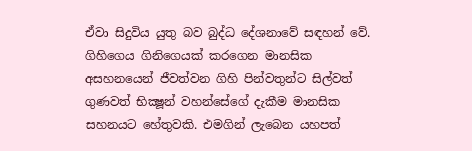ඒවා සිදුවිය යුතු බව බුද්ධ දේශනාවේ සඳහන් වේ. ගිහිගෙය ගිනිගෙයක් කරගෙන මානසික අසහනයෙන් ජීවත්වන ගිහි පින්වතුන්ට සිල්වත් ගුණවත් භික්‍ෂූන් වහන්සේගේ දැකීම මානසික සහනයට හේතුවකි. එමගින් ලැබෙන යහපත්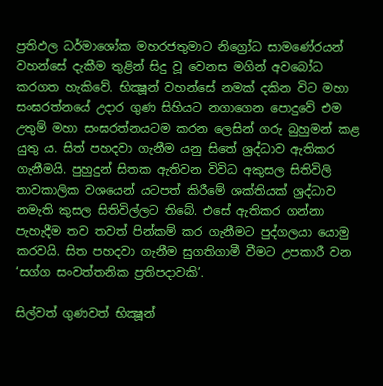ප්‍රතිඵල ධර්මාශෝක මහරජතුමාට නිග්‍රෝධ සාමණේරයන් වහන්සේ දැකීම තුළින් සිදු වූ වෙනස මගින් අවබෝධ කරගත හැකිවේ. භික්‍ෂූන් වහන්සේ නමක් දකින විට මහා සංඝරත්නයේ උදාර ගුණ සිහියට නගාගෙන පොදුවේ එම උතුම් මහා සංඝරත්නයටම කරන ලෙසින් ගරු බුහුමන් කළ යුතු ය. සිත් පහදවා ගැනීම යනු සිතේ ශ්‍රද්ධාව ඇතිකර ගැනීමයි. පුහුදුන් සිතක ඇතිවන විවිධ අකුසල සිතිවිලි තාවකාලික වශයෙන් යටපත් කිරීමේ ශක්තියක් ශ්‍රද්ධාව නමැති කුසල සිතිවිල්ලට තිබේ. එසේ ඇතිකර ගන්නා පැහැදීම තව තවත් පින්කම් කර ගැනීමට පුද්ගලයා යොමු කරවයි. සිත පහදවා ගැනීම සුගතිගාමී වීමට උපකාරී වන ‘සග්ග සංවත්තනික ප්‍රතිපදාවකි’.

සිල්වත් ගුණවත් භික්‍ෂූන්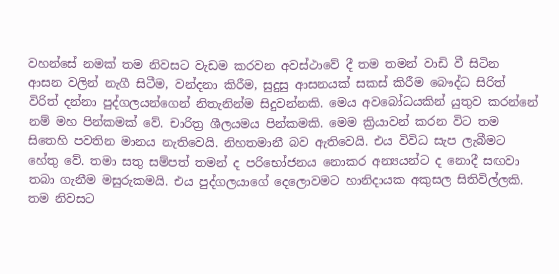වහන්සේ නමක් තම නිවසට වැඩම කරවන අවස්ථාවේ දී තම තමන් වාඩි වී සිටින ආසන වලින් නැගී සිටීම, වන්දනා කිරීම, සුදුසු ආසනයක් සකස් කිරීම බෞද්ධ සිරිත් විරිත් දන්නා පුද්ගලයන්ගෙන් නිතැනින්ම සිදුවන්නකි. මෙය අවබෝධයකින් යුතුව කරන්නේ නම් මහ පින්කමක් වේ. චාරිත්‍ර ශීලයමය පින්කමකි. මෙම ක්‍රියාවන් කරන විට තම සිතෙහි පවතින මානය නැතිවෙයි. නිහතමානී බව ඇතිවෙයි. එය විවිධ සැප ලැබීමට හේතු වේ. තමා සතු සම්පත් තමන් ද පරිභෝජනය නොකර අන්‍යයන්ට ද නොදී සඟවා තබා ගැනීම මසුරුකමයි. එය පුද්ගලයාගේ දෙලොවමට හානිදායක අකුසල සිතිවිල්ලකි. තම නිවසට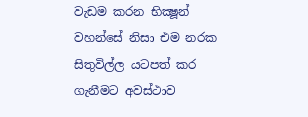වැඩම කරන භික්‍ෂූන් වහන්සේ නිසා එම නරක සිතුවිල්ල යටපත් කර ගැනීමට අවස්ථාව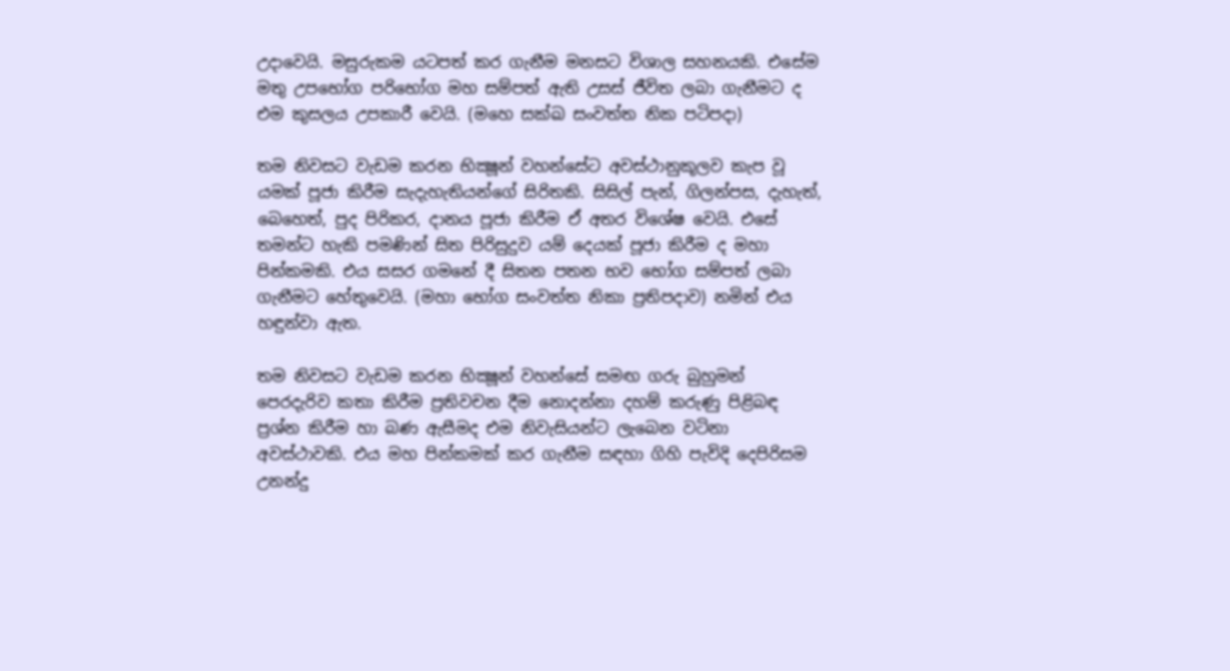උදාවෙයි. මසුරුකම යටපත් කර ගැනීම මනසට විශාල සහනයකි. එසේම මතු උපභෝග පරිභෝග මහ සම්පත් ඇති උසස් ජීවිත ලබා ගැනීමට ද එම කුසලය උපකාරී වෙයි. (මහෙ සක්ඛ සංවත්ත නික පටිපදා)

තම නිවසට වැඩම කරන භික්‍ෂූන් වහන්සේට අවස්ථානුකූලව කැප වූ යමක් පූජා කිරීම සැදැහැතියන්ගේ සිරිතකි. සිසිල් පැන්, ගිලන්පස, දැහැත්, බෙහෙත්, පුද පිරිකර, දානය පූජා කිරීම ඒ අතර විශේෂ වෙයි. එසේ තමන්ට හැකි පමණින් සිත පිරිසුදුව යම් දෙයක් පූජා කිරීම ද මහා පින්කමකි. එය සසර ගමනේ දී සිතන පතන භව භෝග සම්පත් ලබා ගැනීමට හේතුවෙයි. (මහා භෝග සංවත්ත නිකා ප්‍රතිපදාව) නමින් එය හඳුන්වා ඇත.

තම නිවසට වැඩම කරන භික්‍ෂූන් වහන්සේ සමඟ ගරු බුහුමන් පෙරදැරිව කතා කිරීම ප්‍රතිවචන දීම නොදන්නා දහම් කරුණු පිළිබඳ ප්‍රශ්න කිරීම හා බණ ඇසීමද එම නිවැසියන්ට ලැබෙන වටිනා අවස්ථාවකි. එය මහ පින්කමක් කර ගැනීම සඳහා ගිහි පැවිදි දෙපිරිසම උනන්දු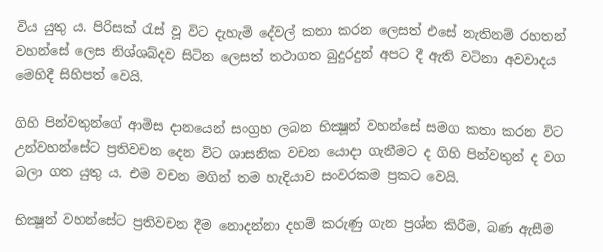විය යුතු ය. පිරිසක් රැස් වූ විට දැහැමි දේවල් කතා කරන ලෙසත් එසේ නැතිනම් රහතන් වහන්සේ ලෙස නිශ්ශබ්දව සිටින ලෙසත් තථාගත බුදුරදුන් අපට දී ඇති වටිනා අවවාදය මෙහිදී සිහිපත් වෙයි.

ගිහි පින්වතුන්ගේ ආමිස දානයෙන් සංග්‍රහ ලබන භික්‍ෂූන් වහන්සේ සමග කතා කරන විට උන්වහන්සේට ප්‍රතිවචන දෙන විට ශාසනික වචන යොදා ගැනීමට ද ගිහි පින්වතුන් ද වග බලා ගත යුතු ය. එම වචන මගින් තම හැදියාව සංවරකම ප්‍රකට වෙයි.

භික්‍ෂූන් වහන්සේට ප්‍රතිවචන දීම නොදන්නා දහම් කරුණු ගැන ප්‍රශ්න කිරීම, බණ ඇසීම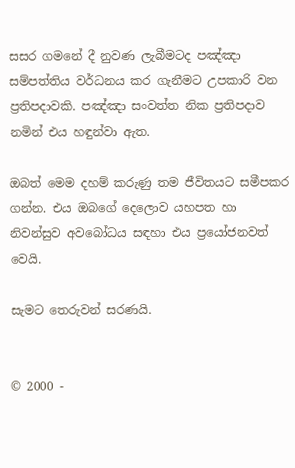සසර ගමනේ දී නුවණ ලැබීමටද පඤ්ඤා සම්පත්තිය වර්ධනය කර ගැනීමට උපකාරි වන ප්‍රතිපදාවකි. පඤ්ඤා සංවත්ත නික ප්‍රතිපදාව නමින් එය හඳුන්වා ඇත.

ඔබත් මෙම දහම් කරුණු තම ජීවිතයට සමීපකර ගන්න. එය ඔබගේ දෙලොව යහපත හා නිවන්සුව අවබෝධය සඳහා එය ප්‍රයෝජනවත් වෙයි.

සැමට තෙරුවන් සරණයි.


© 2000 -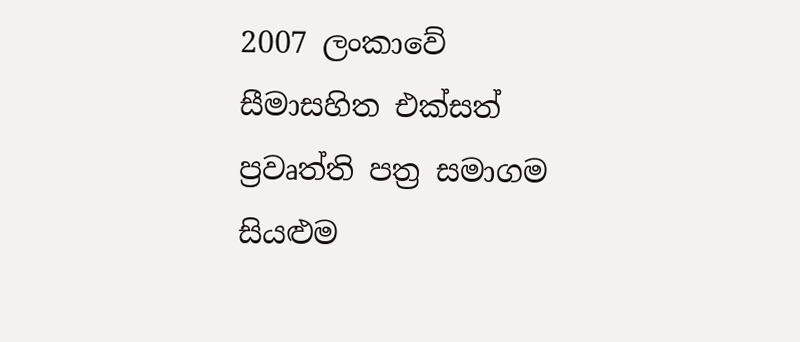2007 ලංකාවේ සීමාසහිත එක්සත් ප්‍රවෘත්ති පත්‍ර සමාගම
සියළුම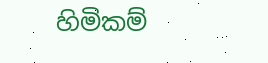හිමිකම්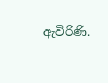ඇවිරිණි.